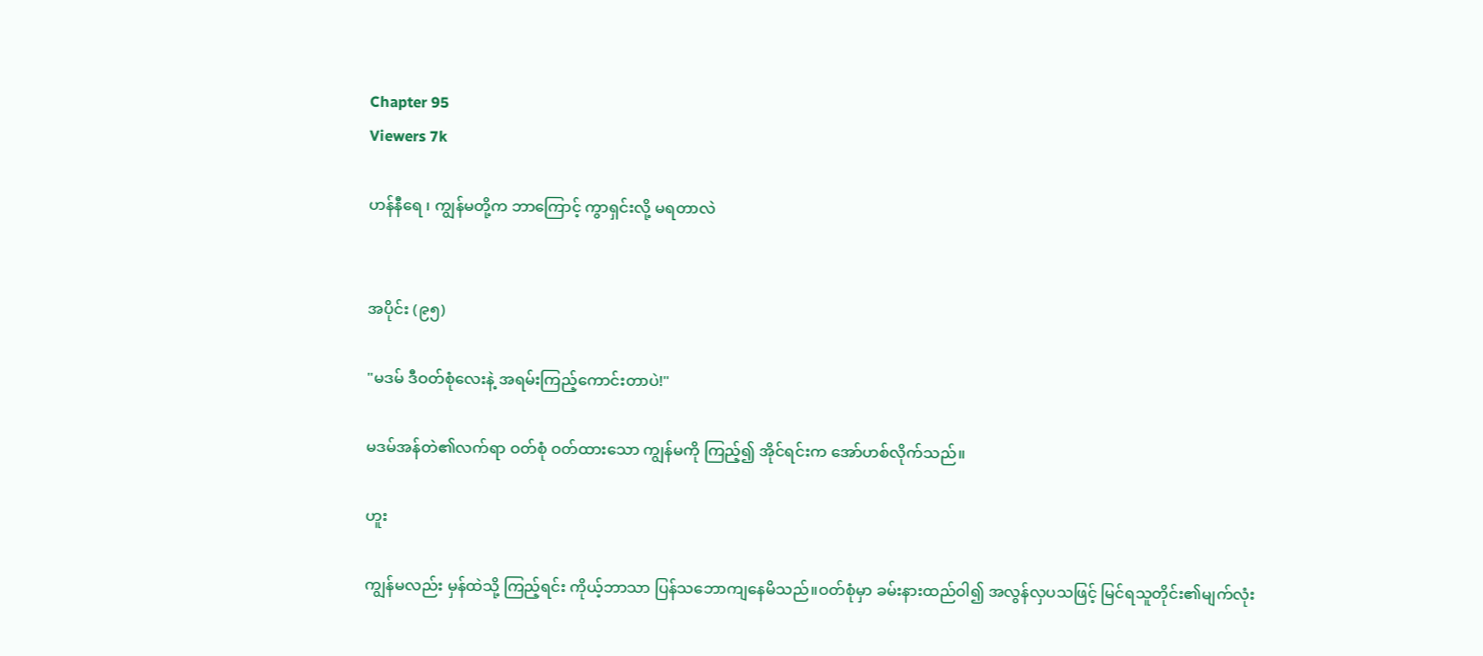Chapter 95
Viewers 7k

ဟန်နီရေ ၊ ကျွန်မတို့က ဘာကြောင့် ကွာရှင်းလို့ မရတာလဲ


အပိုင်း (၉၅)

"မဒမ် ဒီဝတ်စုံလေးနဲ့ အရမ်းကြည့်ကောင်းတာပဲ!"

မဒမ်အန်တဲ၏လက်ရာ ဝတ်စုံ ဝတ်ထားသော ကျွန်မကို ကြည့်၍ အိုင်ရင်းက အော်ဟစ်လိုက်သည်။

ဟူး

ကျွန်မလည်း မှန်ထဲသို့ ကြည့်ရင်း ကိုယ့်ဘာသာ ပြန်သဘောကျနေမိသည်။ဝတ်စုံမှာ ခမ်းနားထည်ဝါ၍ အလွန်လှပသဖြင့် မြင်ရသူတိုင်း၏မျက်လုံး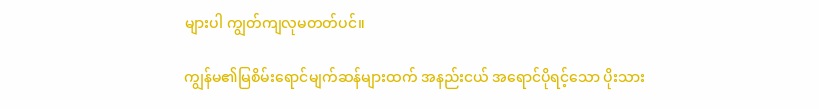များပါ ကျွတ်ကျလုမတတ်ပင်။

ကျွန်မ၏မြစိမ်းရောင်မျက်ဆန်များထက် အနည်းငယ် အရောင်ပိုရင့်သော ပိုးသား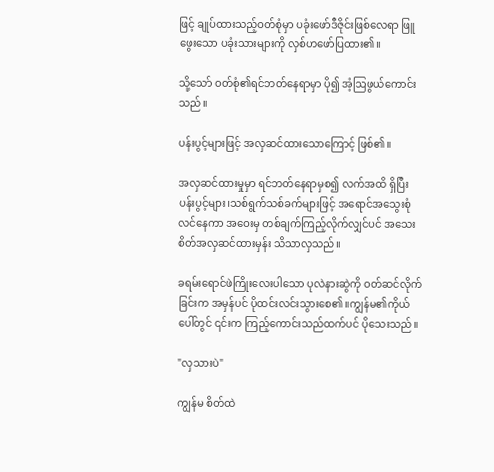ဖြင့် ချုပ်ထားသည့်ဝတ်စုံမှာ ပခုံးဖော်ဒီဇိုင်းဖြစ်လေရာ ဖြူဖွေးသော ပခုံးသားများကို လှစ်ဟဖော်ပြထား၏။

သို့သော် ဝတ်စုံ၏ရင်ဘတ်နေရာမှာ ပို၍ အံ့ဩဖွယ်ကောင်းသည်။

ပန်းပွင့်များဖြင့် အလှဆင်ထားသောကြောင့် ဖြစ်၏။

အလှဆင်ထားမှုမှာ ရင်ဘတ်နေရာမှစ၍ လက်အထိ ရှိပြီး ပန်းပွင့်များ၊သစ်ရွက်သစ်ခက်များဖြင့် အရောင်အသွေးစုံလင်နေကာ အဝေးမှ တစ်ချက်ကြည့်လိုက်လျှင်ပင် အသေးစိတ်အလှဆင်ထားမှန်း သိသာလှသည်။

ခရမ်းရောင်ဖဲကြိုးလေးပါသော ပုလဲနားဆွဲကို ဝတ်ဆင်လိုက်ခြင်းက အမှန်ပင် ပိုထင်းလင်းသွားစေ၏။ကျွန်မ၏ကိုယ်ပေါ်တွင် ၎င်းက ကြည့်ကောင်းသည်ထက်ပင် ပိုသေးသည်။

"လှသားပဲ"

ကျွန်မ စိတ်ထဲ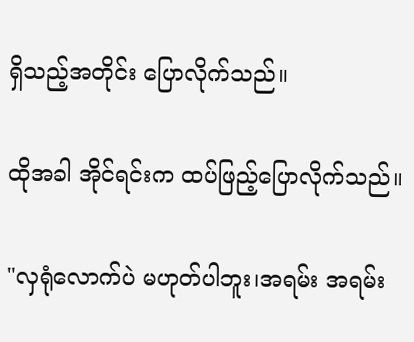ရှိသည့်အတိုင်း ပြောလိုက်သည်။

ထိုအခါ အိုင်ရင်းက ထပ်ဖြည့်ပြောလိုက်သည်။

"လှရုံလောက်ပဲ မဟုတ်ပါဘူး၊အရမ်း အရမ်း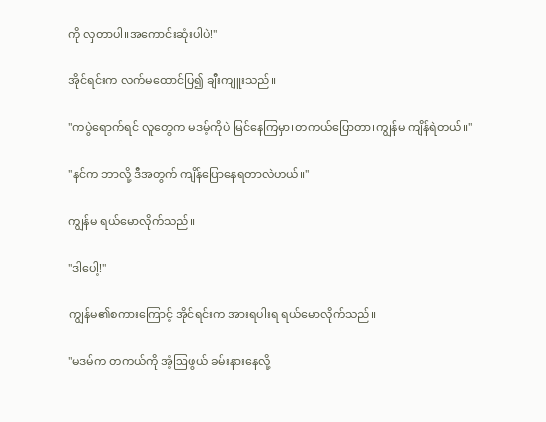ကို လှတာပါ။အကောင်းဆုံးပါပဲ!"

အိုင်ရင်းက လက်မထောင်ပြ၍ ချီးကျူးသည်။

"ကပွဲရောက်ရင် လူတွေက မဒမ့်ကိုပဲ မြင်နေကြမှာ၊တကယ်ပြောတာ၊ကျွန်မ ကျိန်ရဲတယ်။"

"နင်က ဘာလို့ ဒီအတွက် ကျိန်ပြောနေရတာလဲဟယ်။"

ကျွန်မ ရယ်မောလိုက်သည်။

"ဒါပေါ့!"

ကျွန်မ၏စကားကြောင့် အိုင်ရင်းက အားရပါးရ ရယ်မောလိုက်သည်။

"မဒမ်က တကယ်ကို အံ့ဩဖွယ် ခမ်းနားနေလို့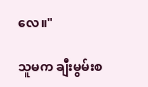လေ။"

သူမက ချီးမွမ်းစ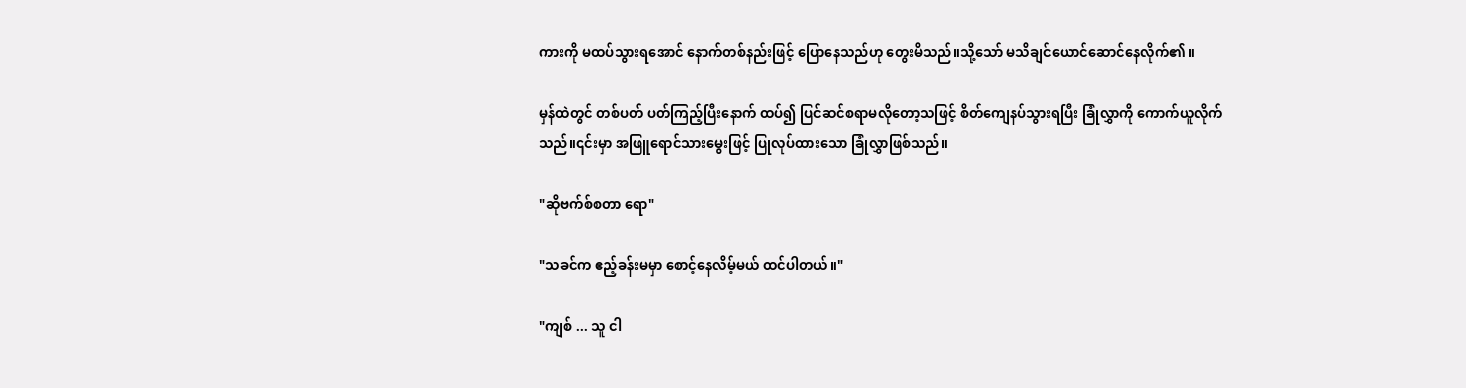ကားကို မထပ်သွားရအောင် နောက်တစ်နည်းဖြင့် ပြောနေသည်ဟု တွေးမိသည်။သို့သော် မသိချင်ယောင်ဆောင်နေလိုက်၏။

မှန်ထဲတွင် တစ်ပတ် ပတ်ကြည့်ပြီးနောက် ထပ်၍ ပြင်ဆင်စရာမလိုတော့သဖြင့် စိတ်ကျေနပ်သွားရပြီး ခြုံလွှာကို ကောက်ယူလိုက်သည်။၎င်းမှာ အဖြူရောင်သားမွေးဖြင့် ပြုလုပ်ထားသော ခြုံလွှာဖြစ်သည်။

"ဆိုဗက်စ်စတာ ရော"

"သခင်က ဧည့်ခန်းမမှာ စောင့်နေလိမ့်မယ် ထင်ပါတယ်။"

"ကျစ် ... သူ ငါ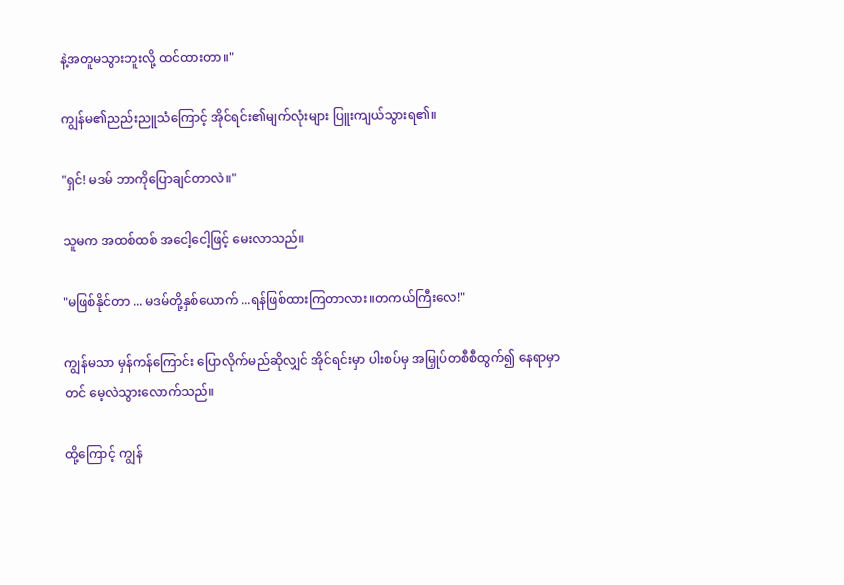နဲ့အတူမသွားဘူးလို့ ထင်ထားတာ။"

ကျွန်မ၏ညည်းညူသံကြောင့် အိုင်ရင်း၏မျက်လုံးများ ပြူးကျယ်သွားရ၏။

"ရှင်! မဒမ် ဘာကိုပြောချင်တာလဲ။"

သူမက အထစ်ထစ် အငေါ့ငေါ့ဖြင့် မေးလာသည်။

"မဖြစ်နိုင်တာ ... မဒမ်တို့နှစ်ယောက် ...ရန်ဖြစ်ထားကြတာလား။တကယ်ကြီးလေ!"

ကျွန်မသာ မှန်ကန်ကြောင်း ပြောလိုက်မည်ဆိုလျှင် အိုင်ရင်းမှာ ပါးစပ်မှ အမြှုပ်တစီစီထွက်၍ နေရာမှာတင် မေ့လဲသွားလောက်သည်။

ထို့ကြောင့် ကျွန်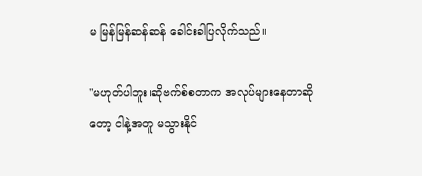မ မြန်မြန်ဆန်ဆန် ခေါင်းခါပြလိုက်သည်။

"မဟုတ်ပါဘူး၊ဆိုဗက်စ်စတာက အလုပ်များနေတာဆိုတော့ ငါနဲ့အတူ မသွားနိုင်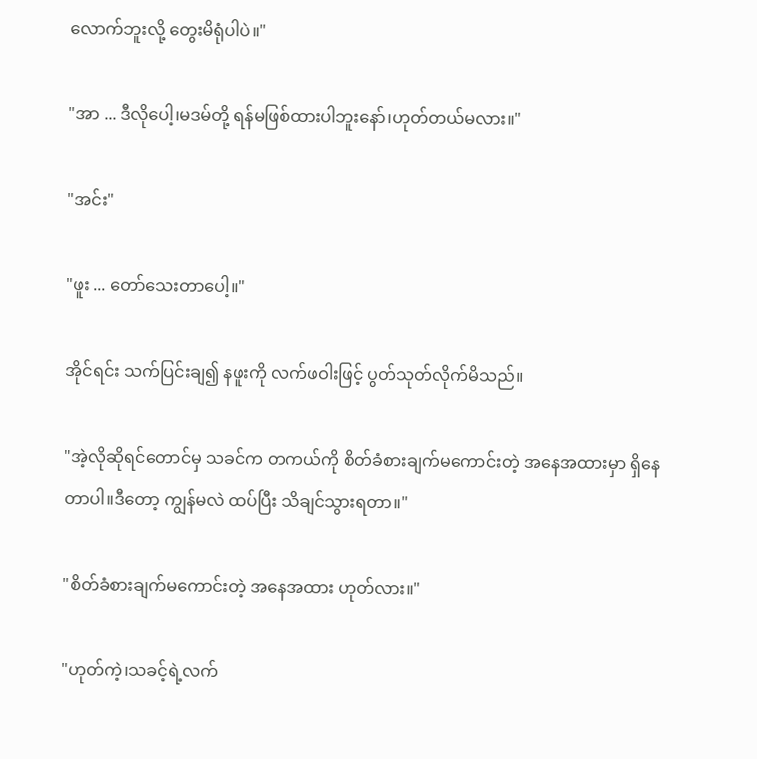လောက်ဘူးလို့ တွေးမိရုံပါပဲ။"

"အာ ... ဒီလိုပေါ့၊မဒမ်တို့ ရန်မဖြစ်ထားပါဘူးနော်၊ဟုတ်တယ်မလား။"

"အင်း"

"ဖူး ... တော်သေးတာပေါ့။"

အိုင်ရင်း သက်ပြင်းချ၍ နဖူးကို လက်ဖဝါးဖြင့် ပွတ်သုတ်လိုက်မိသည်။

"အဲ့လိုဆိုရင်တောင်မှ သခင်က တကယ်ကို စိတ်ခံစားချက်မကောင်းတဲ့ အနေအထားမှာ ရှိနေတာပါ။ဒီတော့ ကျွန်မလဲ ထပ်ပြီး သိချင်သွားရတာ။"

"စိတ်ခံစားချက်မကောင်းတဲ့ အနေအထား ဟုတ်လား။"

"ဟုတ်ကဲ့၊သခင့်ရဲ့လက်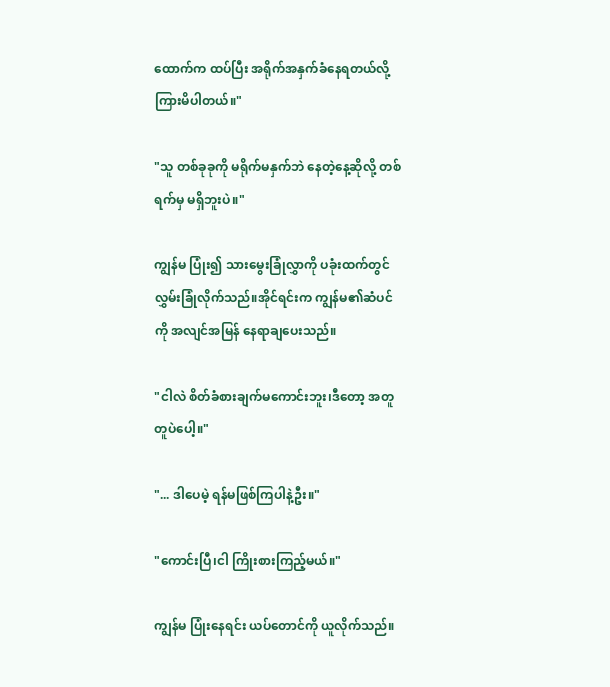ထောက်က ထပ်ပြီး အရိုက်အနှက်ခံနေရတယ်လို့ ကြားမိပါတယ်။"

"သူ တစ်ခုခုကို မရိုက်မနှက်ဘဲ နေတဲ့နေ့ဆိုလို့ တစ်ရက်မှ မရှိဘူးပဲ။"

ကျွန်မ ပြုံး၍ သားမွေးခြုံလွှာကို ပခုံးထက်တွင် လွှမ်းခြုံလိုက်သည်။အိုင်ရင်းက ကျွန်မ၏ဆံပင်ကို အလျင်အမြန် နေရာချပေးသည်။

"ငါလဲ စိတ်ခံစားချက်မကောင်းဘူး၊ဒီတော့ အတူတူပဲပေါ့။"

"... ဒါပေမဲ့ ရန်မဖြစ်ကြပါနဲ့ဦး။"

"ကောင်းပြီ၊ငါ ကြိုးစားကြည့်မယ်။"

ကျွန်မ ပြုံးနေရင်း ယပ်တောင်ကို ယူလိုက်သည်။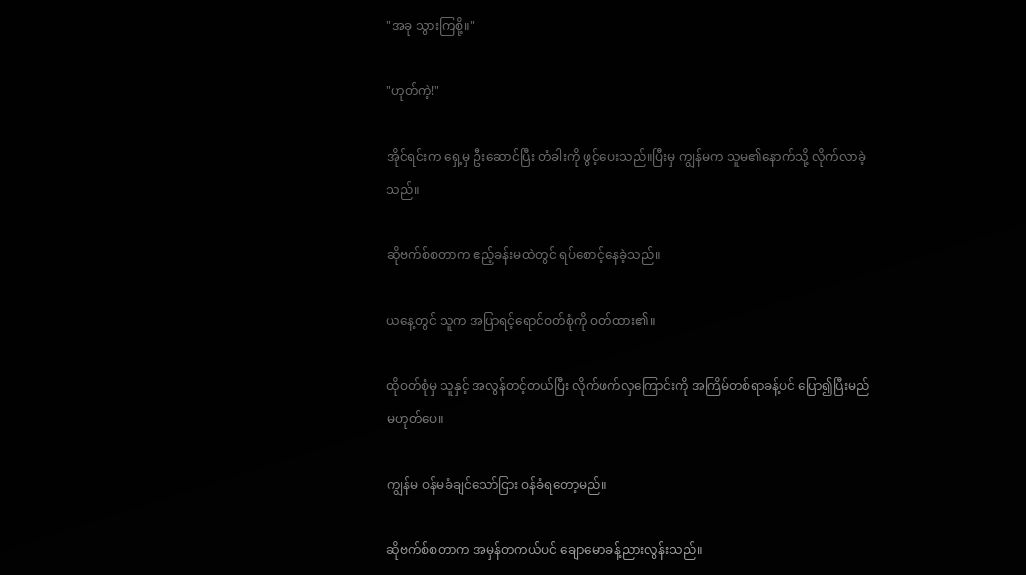"အခု သွားကြစို့။"

"ဟုတ်ကဲ့!"

အိုင်ရင်းက ရှေ့မှ ဦးဆောင်ပြီး တံခါးကို ဖွင့်ပေးသည်။ပြီးမှ ကျွန်မက သူမ၏နောက်သို့ လိုက်လာခဲ့သည်။

ဆိုဗက်စ်စတာက ဧည့်ခန်းမထဲတွင် ရပ်စောင့်နေခဲ့သည်။

ယနေ့တွင် သူက အပြာရင့်ရောင်ဝတ်စုံကို ဝတ်ထား၏။

ထိုဝတ်စုံမှ သူနှင့် အလွန်တင့်တယ်ပြီး လိုက်ဖက်လှကြောင်းကို အကြိမ်တစ်ရာခန့်ပင် ပြော၍ပြီးမည် မဟုတ်ပေ။

ကျွန်မ ဝန်မခံချင်သော်ငြား ဝန်ခံရတော့မည်။

ဆိုဗက်စ်စတာက အမှန်တကယ်ပင် ချောမောခန့်ညားလွန်းသည်။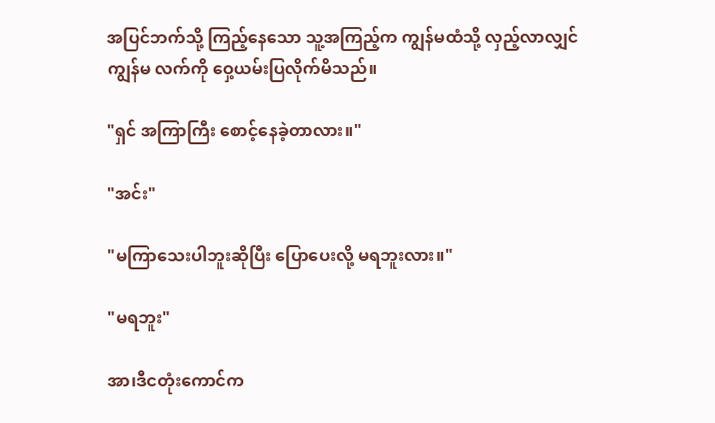အပြင်ဘက်သို့ ကြည့်နေသော သူ့အကြည့်က ကျွန်မထံသို့ လှည့်လာလျှင် ကျွန်မ လက်ကို ဝှေ့ယမ်းပြလိုက်မိသည်။

"ရှင် အကြာကြီး စောင့်နေခဲ့တာလား။"

"အင်း"

"မကြာသေးပါဘူးဆိုပြီး ပြောပေးလို့ မရဘူးလား။"

"မရဘူး"

အာ၊ဒီငတုံးကောင်က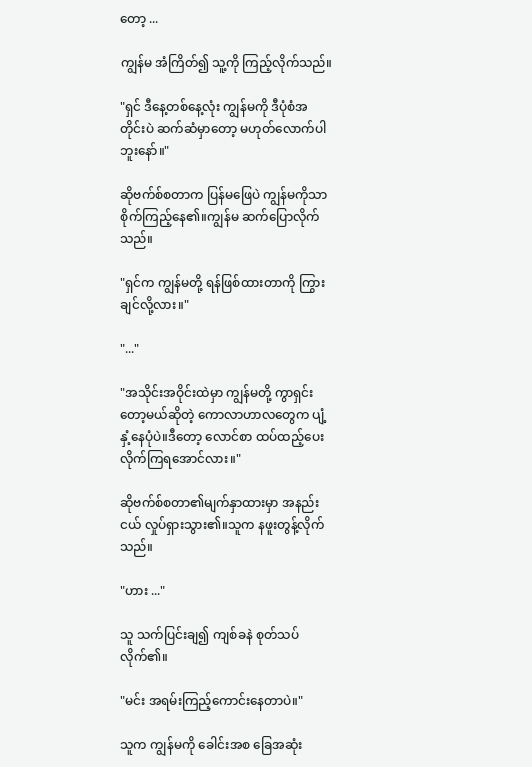တော့ ...

ကျွန်မ အံကြိတ်၍ သူ့ကို ကြည့်လိုက်သည်။

"ရှင် ဒီနေ့တစ်နေ့လုံး ကျွန်မကို ဒီပုံစံအတိုင်းပဲ ဆက်ဆံမှာတော့ မဟုတ်လောက်ပါဘူးနော်။"

ဆိုဗက်စ်စတာက ပြန်မဖြေပဲ ကျွန်မကိုသာ စိုက်ကြည့်နေ၏။ကျွန်မ ဆက်ပြောလိုက်သည်။

"ရှင်က ကျွန်မတို့ ရန်ဖြစ်ထားတာကို ကြွားချင်လို့လား။"

"..."

"အသိုင်းအဝိုင်းထဲမှာ ကျွန်မတို့ ကွာရှင်းတော့မယ်ဆိုတဲ့ ကောလာဟာလတွေက ပျံ့နှံ့နေပုံပဲ။ဒီတော့ လောင်စာ ထပ်ထည့်ပေးလိုက်ကြရအောင်လား။"

ဆိုဗက်စ်စတာ၏မျက်နှာထားမှာ အနည်းငယ် လှုပ်ရှားသွား၏။သူက နဖူးတွန့်လိုက်သည်။

"ဟား ..."

သူ သက်ပြင်းချ၍ ကျစ်ခနဲ စုတ်သပ်လိုက်၏။

"မင်း အရမ်းကြည့်ကောင်းနေတာပဲ။"

သူက ကျွန်မကို ခေါင်းအစ ခြေအဆုံး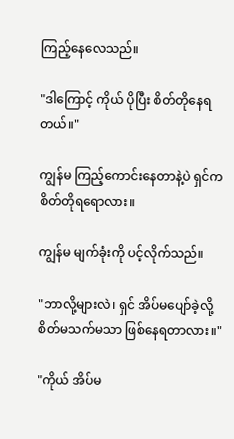ကြည့်နေလေသည်။

"ဒါကြောင့် ကိုယ် ပိုပြီး စိတ်တိုနေရတယ်။"

ကျွန်မ ကြည့်ကောင်းနေတာနဲ့ပဲ ရှင်က စိတ်တိုရရောလား။

ကျွန်မ မျက်ခုံးကို ပင့်လိုက်သည်။

"ဘာလို့များလဲ၊ ရှင် အိပ်မပျော်ခဲ့လို့ စိတ်မသက်မသာ ဖြစ်နေရတာလား။"

"ကိုယ် အိပ်မ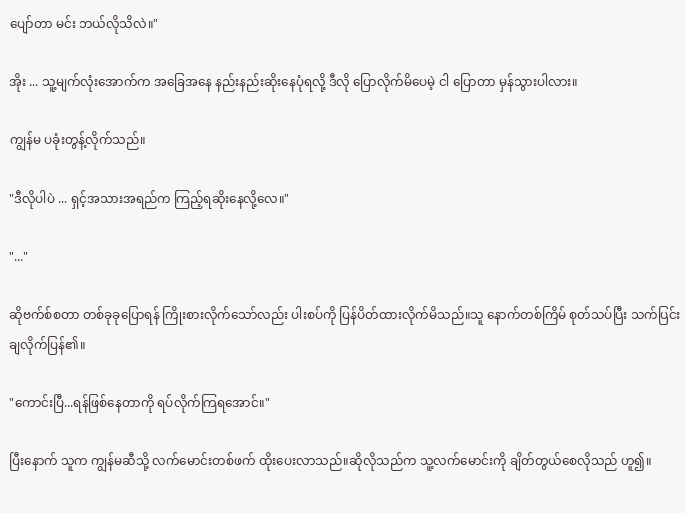ပျော်တာ မင်း ဘယ်လိုသိလဲ။"

အိုး ... သူ့မျက်လုံးအောက်က အခြေအနေ နည်းနည်းဆိုးနေပုံရလို့ ဒီလို ပြောလိုက်မိပေမဲ့ ငါ ပြောတာ မှန်သွားပါလား။

ကျွန်မ ပခုံးတွန့်လိုက်သည်။

"ဒီလိုပါပဲ ... ရှင့်အသားအရည်က ကြည့်ရဆိုးနေလို့လေ။"

"..."

ဆိုဗက်စ်စတာ တစ်ခုခုပြောရန် ကြိုးစားလိုက်သော်လည်း ပါးစပ်ကို ပြန်ပိတ်ထားလိုက်မိသည်။သူ နောက်တစ်ကြိမ် စုတ်သပ်ပြီး သက်ပြင်းချလိုက်ပြန်၏။

"ကောင်းပြီ...ရန်ဖြစ်နေတာကို ရပ်လိုက်ကြရအောင်။"

ပြီးနောက် သူက ကျွန်မဆီသို့ လက်မောင်းတစ်ဖက် ထိုးပေးလာသည်။ဆိုလိုသည်က သူ့လက်မောင်းကို ချိတ်တွယ်စေလိုသည် ဟူ၍။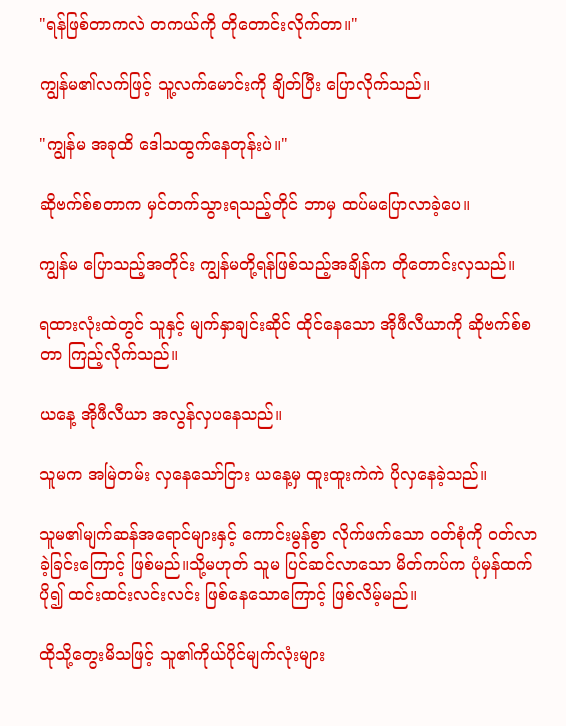"ရန်ဖြစ်တာကလဲ တကယ်ကို တိုတောင်းလိုက်တာ။"

ကျွန်မ၏လက်ဖြင့် သူ့လက်မောင်းကို ချိတ်ပြီး ပြောလိုက်သည်။

"ကျွန်မ အခုထိ ဒေါသထွက်နေတုန်းပဲ။"

ဆိုဗက်စ်စတာက မှင်တက်သွားရသည့်တိုင် ဘာမှ ထပ်မပြောလာခဲ့ပေ။

ကျွန်မ ပြောသည့်အတိုင်း ကျွန်မတို့ရန်ဖြစ်သည့်အချိန်က တိုတောင်းလှသည်။

ရထားလုံးထဲတွင် သူနှင့် မျက်နှာချင်းဆိုင် ထိုင်နေသော အိုဖီလီယာကို ဆိုဗက်စ်စတာ ကြည့်လိုက်သည်။

ယနေ့ အိုဖီလီယာ အလွန်လှပနေသည်။

သူမက အမြဲတမ်း လှနေသော်ငြား ယနေ့မှ ထူးထူးကဲကဲ ပိုလှနေခဲ့သည်။

သူမ၏မျက်ဆန်အရောင်များနှင့် ကောင်းမွန်စွာ လိုက်ဖက်သော ဝတ်စုံကို ဝတ်လာခဲ့ခြင်းကြောင့် ဖြစ်မည်။သို့မဟုတ် သူမ ပြင်ဆင်လာသော မိတ်ကပ်က ပုံမှန်ထက် ပို၍ ထင်းထင်းလင်းလင်း ဖြစ်နေသောကြောင့် ဖြစ်လိမ့်မည်။

ထိုသို့တွေးမိသဖြင့် သူ၏ကိုယ်ပိုင်မျက်လုံးများ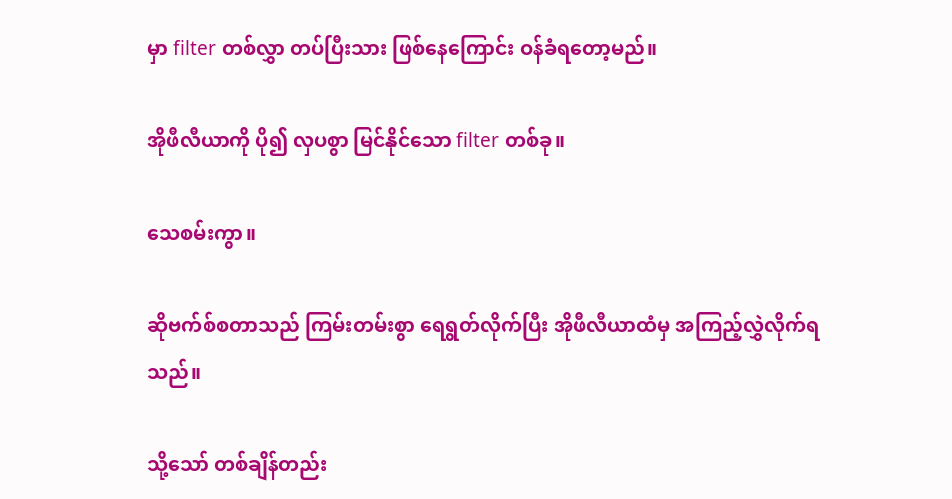မှာ filter တစ်လွှာ တပ်ပြီးသား ဖြစ်နေကြောင်း ဝန်ခံရတော့မည်။

အိုဖီလီယာကို ပို၍ လှပစွာ မြင်နိုင်သော filter တစ်ခု။

သေစမ်းကွာ။

ဆိုဗက်စ်စတာသည် ကြမ်းတမ်းစွာ ရေရွတ်လိုက်ပြီး အိုဖီလီယာထံမှ အကြည့်လွှဲလိုက်ရသည်။

သို့သော် တစ်ချိန်တည်း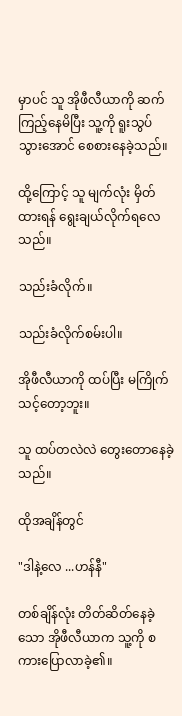မှာပင် သူ အိုဖီလီယာကို ဆက်ကြည့်နေမိပြီး သူ့ကို ရူးသွပ်သွားအောင် စေစားနေခဲ့သည်။

ထို့ကြောင့် သူ မျက်လုံး မှိတ်ထားရန် ရွေးချယ်လိုက်ရလေသည်။

သည်းခံလိုက်။

သည်းခံလိုက်စမ်းပါ။

အိုဖီလီယာကို ထပ်ပြီး မကြိုက်သင့်တော့ဘူး။

သူ ထပ်တလဲလဲ တွေးတောနေခဲ့သည်။

ထိုအချိန်တွင်

"ဒါနဲ့လေ ...ဟန်နီ"

တစ်ချိန်လုံး တိတ်ဆိတ်နေခဲ့သော အိုဖီလီယာက သူ့ကို စကားပြောလာခဲ့၏။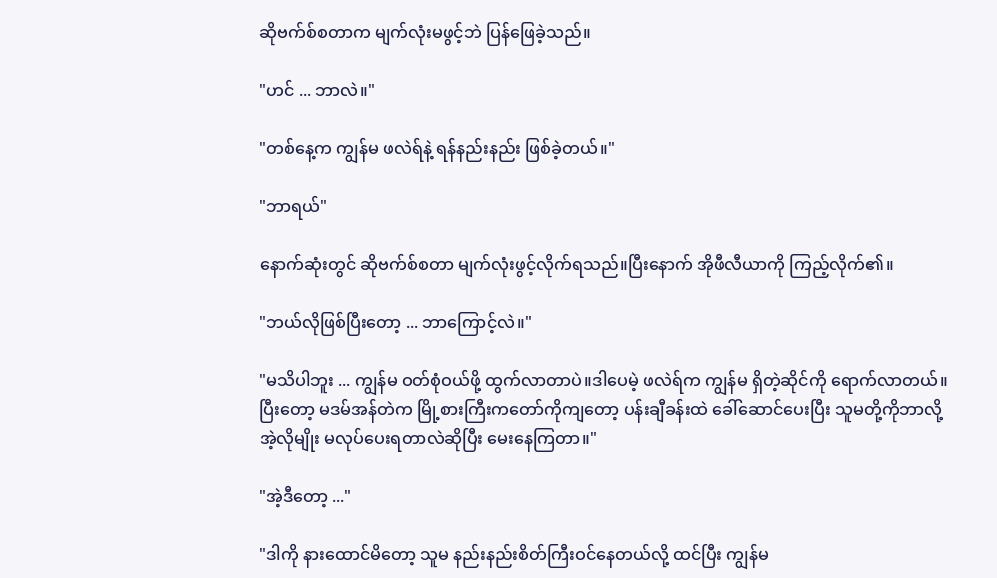ဆိုဗက်စ်စတာက မျက်လုံးမဖွင့်ဘဲ ပြန်ဖြေခဲ့သည်။

"ဟင် ... ဘာလဲ။"

"တစ်နေ့က ကျွန်မ ဖလဲရ်နဲ့ ရန်နည်းနည်း ဖြစ်ခဲ့တယ်။"

"ဘာရယ်"

နောက်ဆုံးတွင် ဆိုဗက်စ်စတာ မျက်လုံးဖွင့်လိုက်ရသည်။ပြီးနောက် အိုဖီလီယာကို ကြည့်လိုက်၏။

"ဘယ်လိုဖြစ်ပြီးတော့ ... ဘာကြောင့်လဲ။"

"မသိပါဘူး ... ကျွန်မ ဝတ်စုံဝယ်ဖို့ ထွက်လာတာပဲ။ဒါပေမဲ့ ဖလဲရ်က ကျွန်မ ရှိတဲ့ဆိုင်ကို ရောက်လာတယ်။ပြီးတော့ မဒမ်အန်တဲက မြို့စားကြီးကတော်ကိုကျတော့ ပန်းချီခန်းထဲ ခေါ်ဆောင်ပေးပြီး သူမတို့ကိုဘာလို့ အဲ့လိုမျိုး မလုပ်ပေးရတာလဲဆိုပြီး မေးနေကြတာ။"

"အဲ့ဒီတော့ ..."

"ဒါကို နားထောင်မိတော့ သူမ နည်းနည်းစိတ်ကြီးဝင်နေတယ်လို့ ထင်ပြီး ကျွန်မ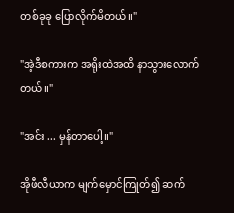တစ်ခုခု ပြောလိုက်မိတယ်။"

"အဲ့ဒီစကားက အရိုးထဲအထိ နာသွားလောက်တယ်။"

"အင်း ... မှန်တာပေါ့။"

အိုဖီလီယာက မျက်မှောင်ကြုတ်၍ ဆက်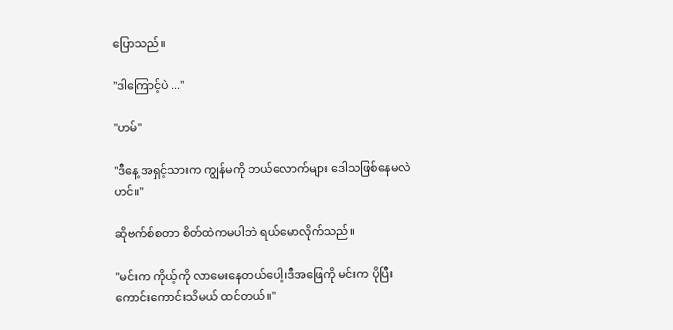ပြောသည်။

"ဒါကြောင့်ပဲ ..."

"ဟမ်"

"ဒီနေ့ အရှင့်သားက ကျွန်မကို ဘယ်လောက်များ ဒေါသဖြစ်နေမလဲဟင်။"

ဆိုဗက်စ်စတာ စိတ်ထဲကမပါဘဲ ရယ်မောလိုက်သည်။

"မင်းက ကိုယ့်ကို လာမေးနေတယ်ပေါ့၊ဒီအဖြေကို မင်းက ပိုပြီး ကောင်းကောင်းသိမယ် ထင်တယ်။"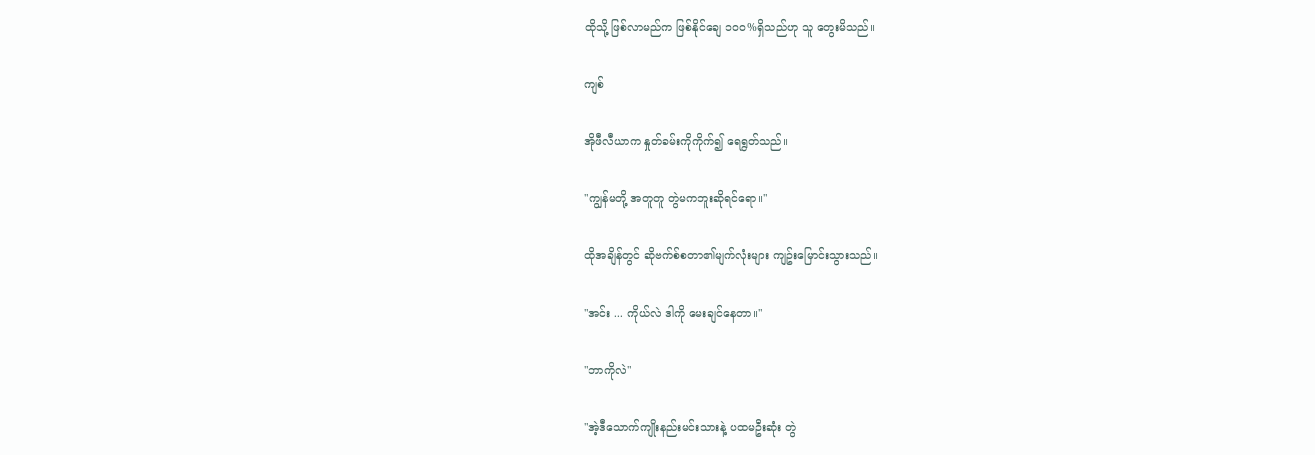ထိုသို့ ဖြစ်လာမည်က ဖြစ်နိုင်ချေ ၁၀၀%ရှိသည်ဟု သူ တွေးမိသည်။

ကျစ်

အိုဖီလီယာက နှုတ်ခမ်းကိုကိုက်၍ ရေရွတ်သည်။

"ကျွန်မတို့ အတူတူ တွဲမကဘူးဆိုရင်ရော။"

ထိုအချိန်တွင် ဆိုဗက်စ်စတာ၏မျက်လုံးများ ကျဥ်းမြောင်းသွားသည်။

"အင်း ... ကိုယ်လဲ ဒါကို မေးချင်နေတာ။"

"ဘာကိုလဲ"

"အဲ့ဒီသောက်ကျိုးနည်းမင်းသားနဲ့ ပထမဦးဆုံး တွဲ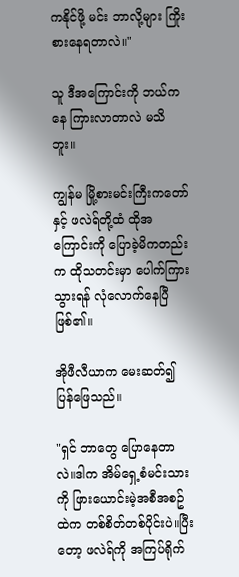ကနိုင်ဖို့ မင်း ဘာလို့များ ကြိုးစားနေရတာလဲ။"

သူ ဒီအကြောင်းကို ဘယ်ကနေ ကြားလာတာလဲ မသိဘူး။

ကျွန်မ မြို့စားမင်းကြီးကတော်နှင့် ဖလဲရ်တို့ထံ ထိုအကြောင်းကို ပြောခဲ့မိကတည်းက ထိုသတင်းမှာ ပေါက်ကြားသွားရန် လုံလောက်နေပြီ ဖြစ်၏။

အိုဖီလီယာက မေးဆတ်၍ ပြန်ဖြေသည်။

"ရှင် ဘာတွေ ပြောနေတာလဲ။ဒါက အိမ်ရှေ့စံမင်းသားကို ဖြားယောင်းမဲ့အစီအစဥ်ထဲက တစ်စိတ်တစ်ပိုင်းပဲ။ပြီးတော့ ဖလဲရ်ကို အကြပ်ရိုက်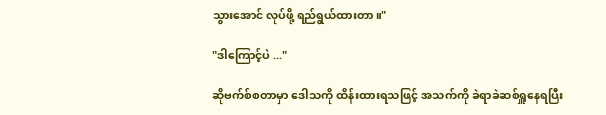သွားအောင် လုပ်ဖို့ ရည်ရွယ်ထားတာ။"

"ဒါကြောင့်ပဲ ..."

ဆိုဗက်စ်စတာမှာ ဒေါသကို ထိန်းထားရသဖြင့် အသက်ကို ခဲရာခဲဆစ်ရှူနေရပြီး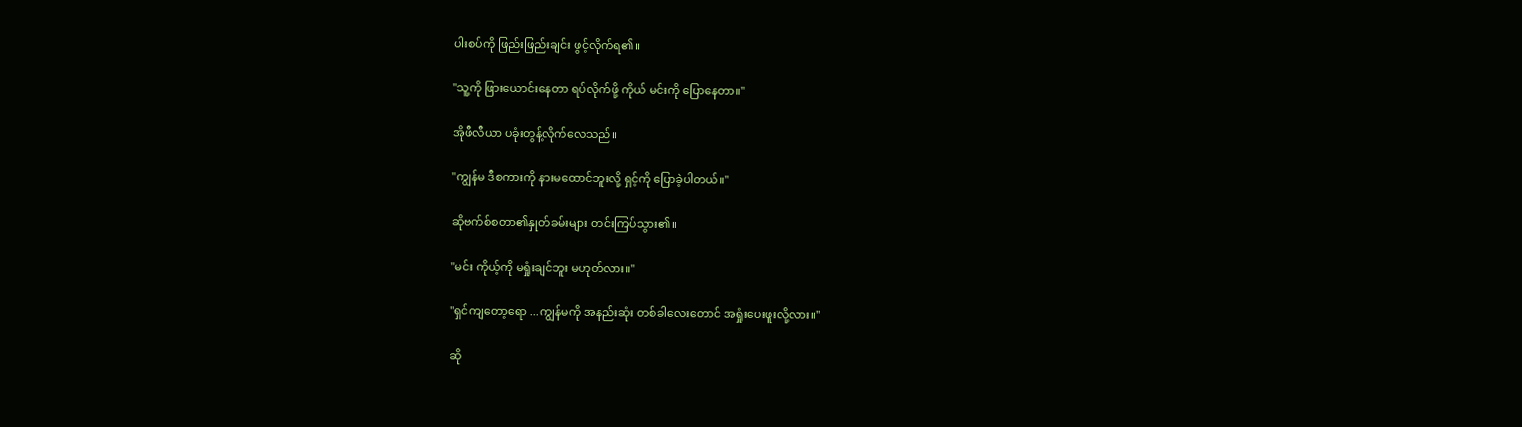ပါးစပ်ကို ဖြည်းဖြည်းချင်း ဖွင့်လိုက်ရ၏။

"သူ့ကို ဖြားယောင်းနေတာ ရပ်လိုက်ဖို့ ကိုယ် မင်းကို ပြောနေတာ။"

အိုဖီလီယာ ပခုံးတွန့်လိုက်လေသည်။

"ကျွန်မ ဒီစကားကို နားမထောင်ဘူးလို့ ရှင့်ကို ပြောခဲ့ပါတယ်။"

ဆိုဗက်စ်စတာ၏နှုတ်ခမ်းများ တင်းကြပ်သွား၏။

"မင်း ကိုယ့်ကို မရှုံးချင်ဘူး မဟုတ်လား။"

"ရှင်ကျတော့ရော ...ကျွန်မကို အနည်းဆုံး တစ်ခါလေးတောင် အရှုံးပေးဖူးလို့လား။"

ဆို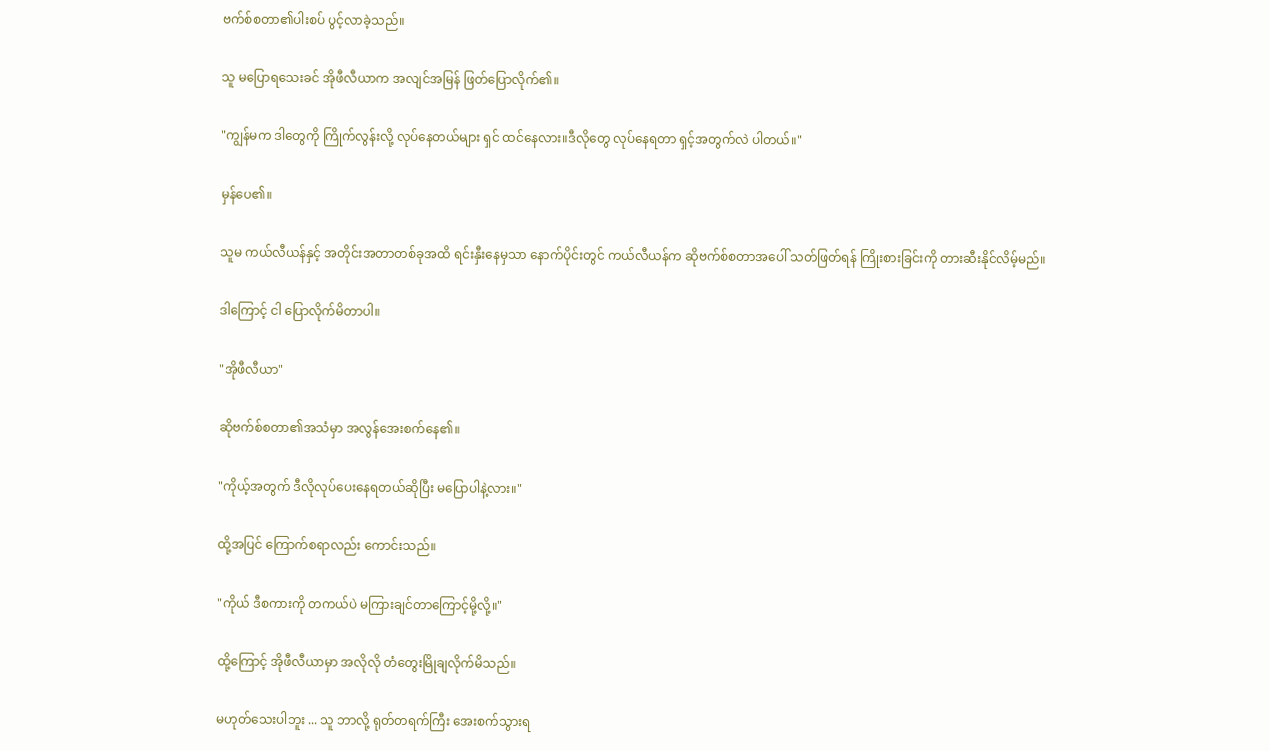ဗက်စ်စတာ၏ပါးစပ် ပွင့်လာခဲ့သည်။

သူ မပြောရသေးခင် အိုဖီလီယာက အလျင်အမြန် ဖြတ်ပြောလိုက်၏။

"ကျွန်မက ဒါတွေကို ကြိုက်လွန်းလို့ လုပ်နေတယ်များ ရှင် ထင်နေလား။ဒီလိုတွေ လုပ်နေရတာ ရှင့်အတွက်လဲ ပါတယ်။"

မှန်ပေ၏။

သူမ ကယ်လီယန်နှင့် အတိုင်းအတာတစ်ခုအထိ ရင်းနှီးနေမှသာ နောက်ပိုင်းတွင် ကယ်လီယန်က ဆိုဗက်စ်စတာအပေါ် သတ်ဖြတ်ရန် ကြိုးစားခြင်းကို တားဆီးနိုင်လိမ့်မည်။

ဒါကြောင့် ငါ ပြောလိုက်မိတာပါ။

"အိုဖီလီယာ"

ဆိုဗက်စ်စတာ၏အသံမှာ အလွန်အေးစက်နေ၏။

"ကိုယ့်အတွက် ဒီလိုလုပ်ပေးနေရတယ်ဆိုပြီး မပြောပါနဲ့လား။"

ထို့အပြင် ကြောက်စရာလည်း ကောင်းသည်။

"ကိုယ် ဒီစကားကို တကယ်ပဲ မကြားချင်တာကြောင့်မို့လို့။"

ထို့ကြောင့် အိုဖီလီယာမှာ အလိုလို တံတွေးမြိုချလိုက်မိသည်။

မဟုတ်သေးပါဘူး ... သူ ဘာလို့ ရုတ်တရက်ကြီး အေးစက်သွားရ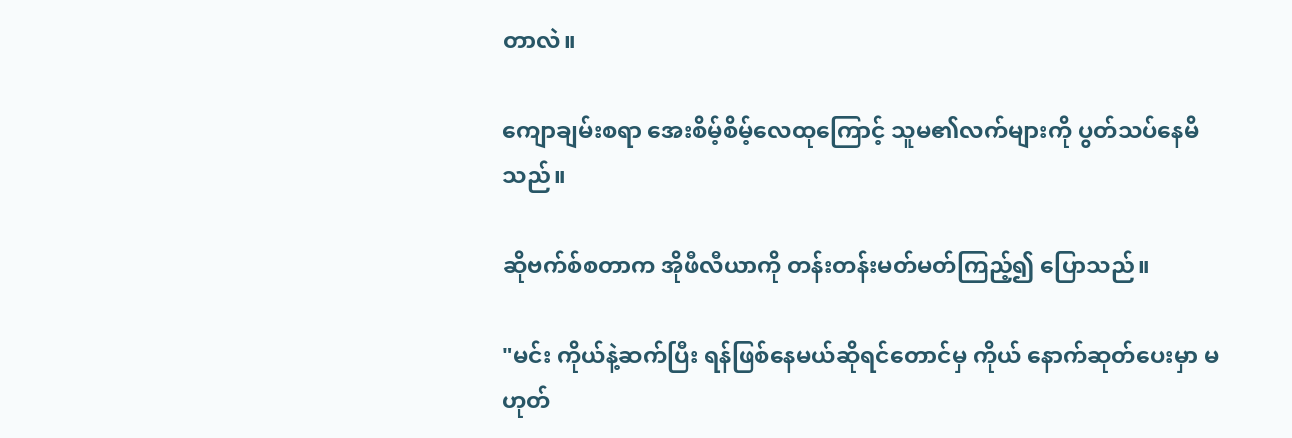တာလဲ။

ကျောချမ်းစရာ အေးစိမ့်စိမ့်လေထုကြောင့် သူမ၏လက်များကို ပွတ်သပ်နေမိသည်။

ဆိုဗက်စ်စတာက အိုဖီလီယာကို တန်းတန်းမတ်မတ်ကြည့်၍ ပြောသည်။

"မင်း ကိုယ်နဲ့ဆက်ပြီး ရန်ဖြစ်နေမယ်ဆိုရင်တောင်မှ ကိုယ် နောက်ဆုတ်ပေးမှာ မဟုတ်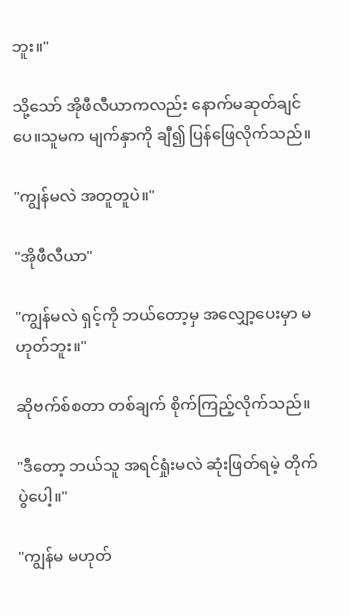ဘူး။"

သို့သော် အိုဖီလီယာကလည်း နောက်မဆုတ်ချင်ပေ။သူမက မျက်နှာကို ချီ၍ ပြန်ဖြေလိုက်သည်။

"ကျွန်မလဲ အတူတူပဲ။"

"အိုဖီလီယာ"

"ကျွန်မလဲ ရှင့်ကို ဘယ်တော့မှ အလျှော့ပေးမှာ မဟုတ်ဘူး။"

ဆိုဗက်စ်စတာ တစ်ချက် စိုက်ကြည့်လိုက်သည်။

"ဒီတော့ ဘယ်သူ အရင်ရှုံးမလဲ ဆုံးဖြတ်ရမဲ့ တိုက်ပွဲပေါ့။"

"ကျွန်မ မဟုတ်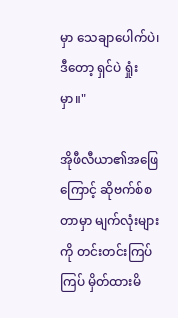မှာ သေချာပေါက်ပဲ၊ဒီတော့ ရှင်ပဲ ရှုံးမှာ။"

အိုဖီလီယာ၏အဖြေကြောင့် ဆိုဗက်စ်စတာမှာ မျက်လုံးများကို တင်းတင်းကြပ်ကြပ် မှိတ်ထားမိ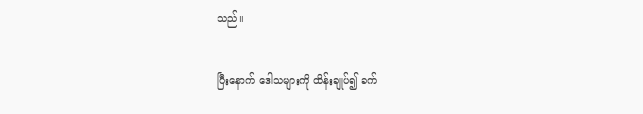သည်။

ပြီးနောက် ဒေါသများကို ထိန်းချုပ်၍ ခက်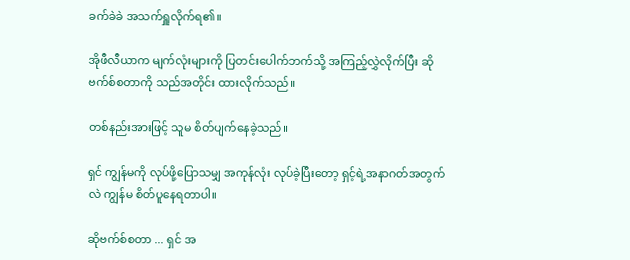ခက်ခဲခဲ အသက်ရှူလိုက်ရ၏။

အိုဖီလီယာက မျက်လုံးများကို ပြတင်းပေါက်ဘက်သို့ အကြည့်လွှဲလိုက်ပြီး ဆိုဗက်စ်စတာကို သည်အတိုင်း ထားလိုက်သည်။

တစ်နည်းအားဖြင့် သူမ စိတ်ပျက်နေခဲ့သည်။

ရှင် ကျွန်မကို လုပ်ဖို့ပြောသမျှ အကုန်လုံး လုပ်ခဲ့ပြီးတော့ ရှင့်ရဲ့အနာဂတ်အတွက်လဲ ကျွန်မ စိတ်ပူနေရတာပါ။

ဆိုဗက်စ်စတာ ... ရှင် အ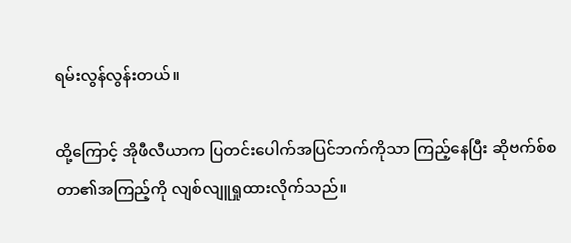ရမ်းလွန်လွန်းတယ်။

ထို့ကြောင့် အိုဖီလီယာက ပြတင်းပေါက်အပြင်ဘက်ကိုသာ ကြည့်နေပြီး ဆိုဗက်စ်စတာ၏အကြည့်ကို လျစ်လျူရှုထားလိုက်သည်။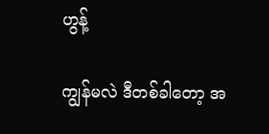ဟွန့်

ကျွန်မလဲ ဒီတစ်ခါတော့ အ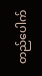တည်ပေါက်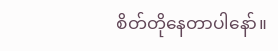စိတ်တိုနေတာပါနော်။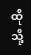ထိုသို့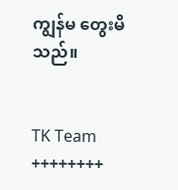ကျွန်မ တွေးမိသည်။


TK Team
++++++++